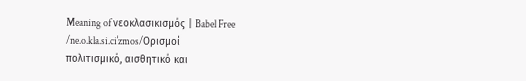Meaning of νεοκλασικισμός | Babel Free
/ne.o.kla.si.ciˈzmos/Ορισμοί
πολιτισμικό, αισθητικό και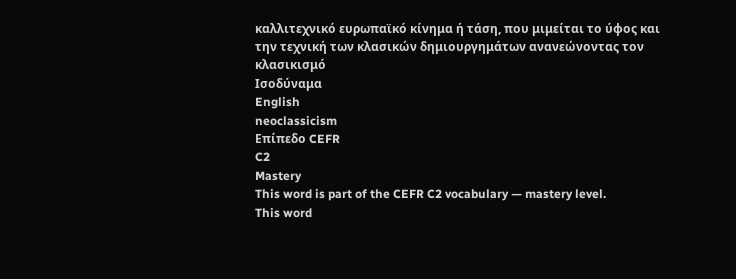καλλιτεχνικό ευρωπαϊκό κίνημα ή τάση, που μιμείται το ύφος και την τεχνική των κλασικών δημιουργημάτων ανανεώνοντας τον κλασικισμό
Ισοδύναμα
English
neoclassicism
Επίπεδο CEFR
C2
Mastery
This word is part of the CEFR C2 vocabulary — mastery level.
This word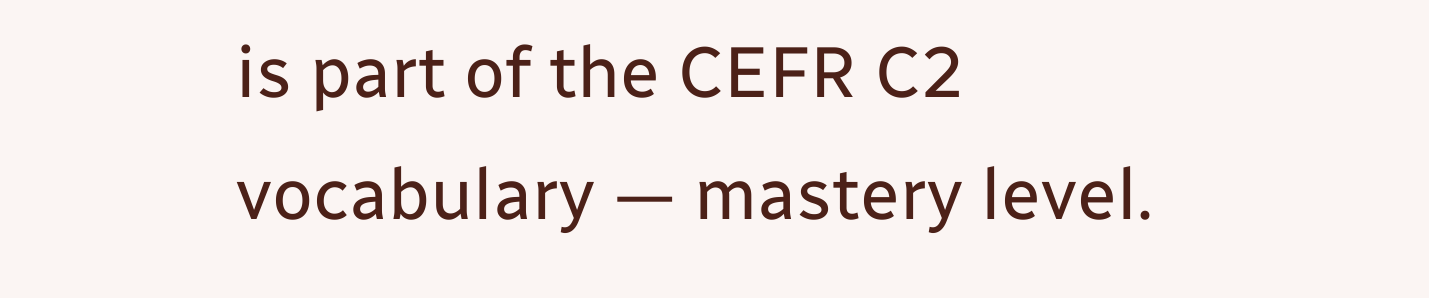is part of the CEFR C2 vocabulary — mastery level.